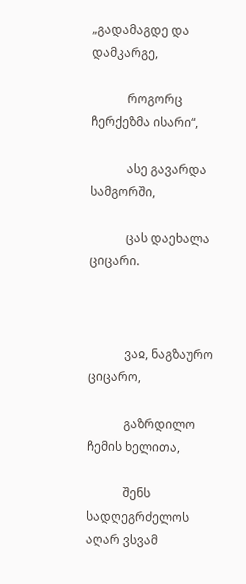„გადამაგდე და დამკარგე,

            როგორც ჩერქეზმა ისარი“,

            ასე გავარდა სამგორში,

            ცას დაეხალა ციცარი.



            ვაჲ, ნაგზაურო ციცარო,

            გაზრდილო ჩემის ხელითა,

            შენს სადღეგრძელოს აღარ ვსვამ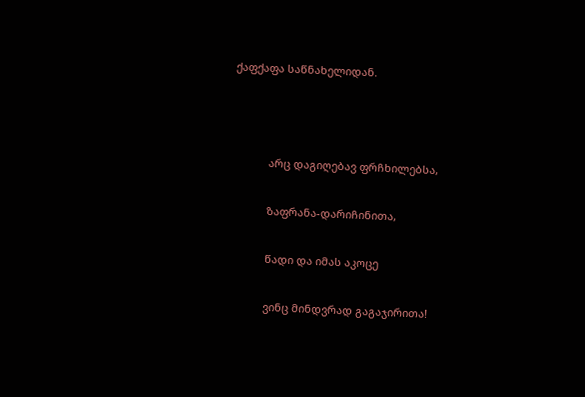ქაფქაფა საწნახელიდან.



            არც დაგიღებავ ფრჩხილებსა,

            ზაფრანა-დარიჩინითა,

            წადი და იმას აკოცე

            ვინც მინდვრად გაგაჯირითა!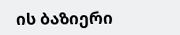ის ბაზიერი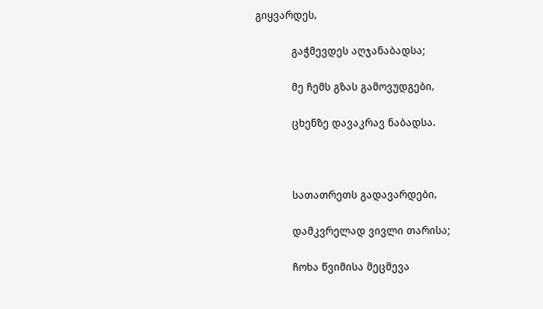გიყვარდეს,

            გაჭმევდეს აღჯანაბადსა;

            მე ჩემს გზას გამოვუდგები,

            ცხენზე დავაკრავ ნაბადსა.



            სათათრეთს გადავარდები,

            დამკვრელად ვივლი თარისა;

            ჩოხა წვიმისა მეცმევა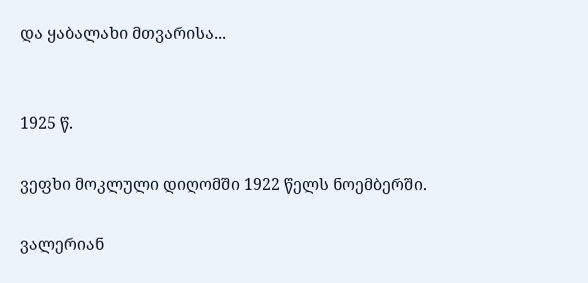და ყაბალახი მთვარისა...


1925 წ.

ვეფხი მოკლული დიღომში 1922 წელს ნოემბერში.

ვალერიან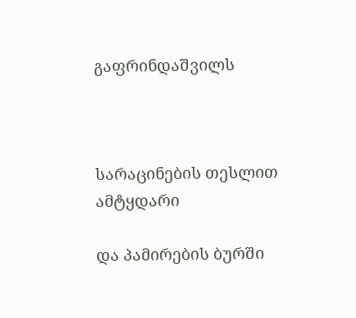გაფრინდაშვილს



სარაცინების თესლით ამტყდარი

და პამირების ბურში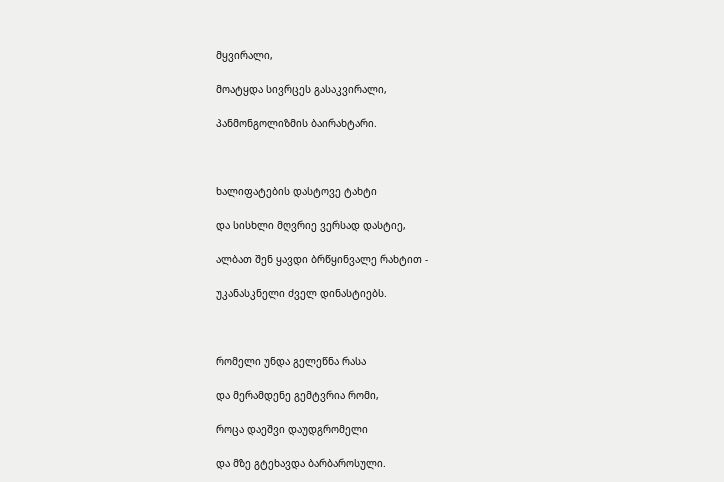მყვირალი,

მოატყდა სივრცეს გასაკვირალი,

პანმონგოლიზმის ბაირახტარი.



ხალიფატების დასტოვე ტახტი

და სისხლი მღვრიე ვერსად დასტიე,

ალბათ შენ ყავდი ბრწყინვალე რახტით -

უკანასკნელი ძველ დინასტიებს.



რომელი უნდა გელეწნა რასა

და მერამდენე გემტვრია რომი,

როცა დაეშვი დაუდგრომელი

და მზე გტეხავდა ბარბაროსული.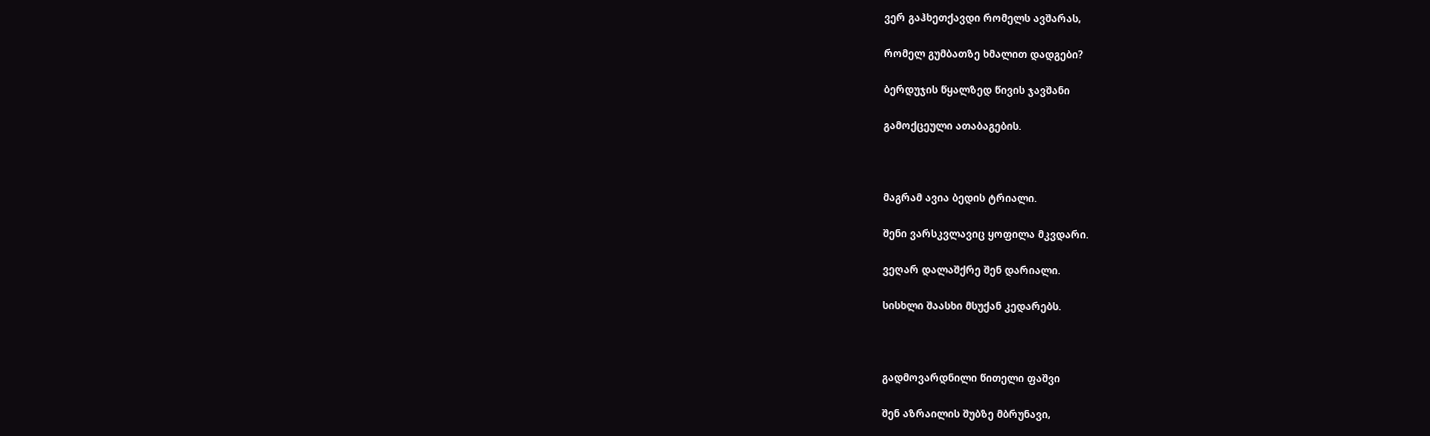ვერ გაჰხეთქავდი რომელს ავშარას,

რომელ გუმბათზე ხმალით დადგები?

ბერდუჯის წყალზედ წივის ჯავშანი

გამოქცეული ათაბაგების.



მაგრამ ავია ბედის ტრიალი.

შენი ვარსკვლავიც ყოფილა მკვდარი.

ვეღარ დალაშქრე შენ დარიალი.

სისხლი შაასხი მსუქან კედარებს.



გადმოვარდნილი წითელი ფაშვი

შენ აზრაილის შუბზე მბრუნავი,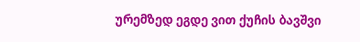ურემზედ ეგდე ვით ქუჩის ბავშვი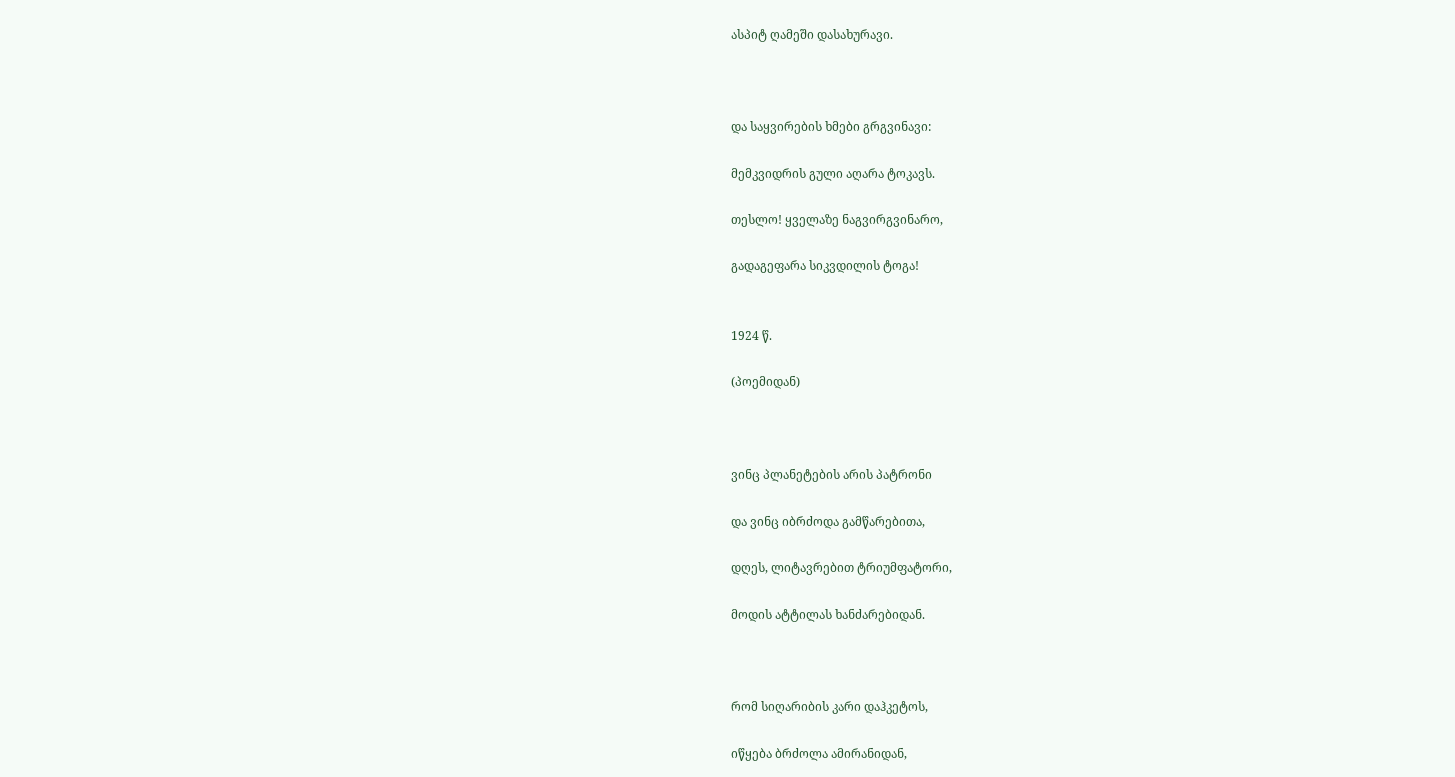ასპიტ ღამეში დასახურავი.



და საყვირების ხმები გრგვინავი:

მემკვიდრის გული აღარა ტოკავს.

თესლო! ყველაზე ნაგვირგვინარო,

გადაგეფარა სიკვდილის ტოგა!


1924 წ.

(პოემიდან)



ვინც პლანეტების არის პატრონი

და ვინც იბრძოდა გამწარებითა,

დღეს, ლიტავრებით ტრიუმფატორი,

მოდის ატტილას ხანძარებიდან.



რომ სიღარიბის კარი დაჰკეტოს,

იწყება ბრძოლა ამირანიდან,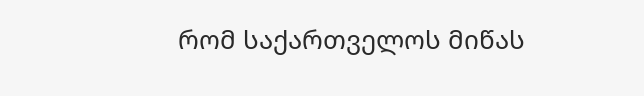რომ საქართველოს მიწას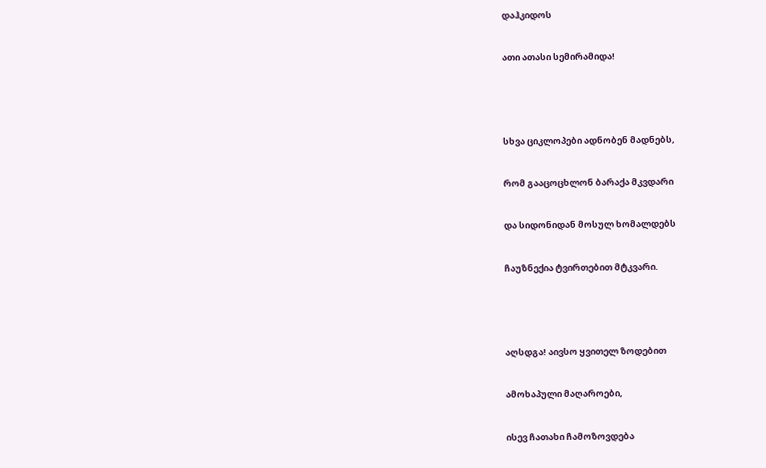დაჰკიდოს

ათი ათასი სემირამიდა!



სხვა ციკლოპები ადნობენ მადნებს,

რომ გააცოცხლონ ბარაქა მკვდარი

და სიდონიდან მოსულ ხომალდებს

ჩაუზნექია ტვირთებით მტკვარი.



აღსდგა! აივსო ყვითელ ზოდებით

ამოხაპული მაღაროები,

ისევ ჩათახი ჩამოზოვდება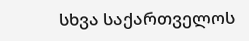სხვა საქართველოს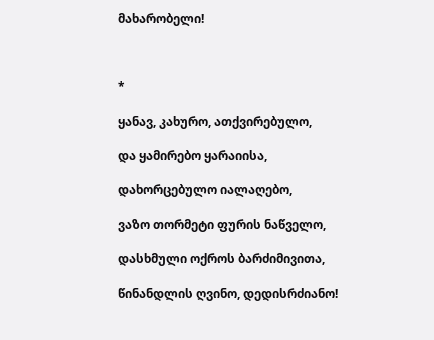მახარობელი!



*

ყანავ, კახურო, ათქვირებულო,

და ყამირებო ყარაიისა,

დახორცებულო იალაღებო,

ვაზო თორმეტი ფურის ნაწველო,

დასხმული ოქროს ბარძიმივითა,

წინანდლის ღვინო, დედისრძიანო!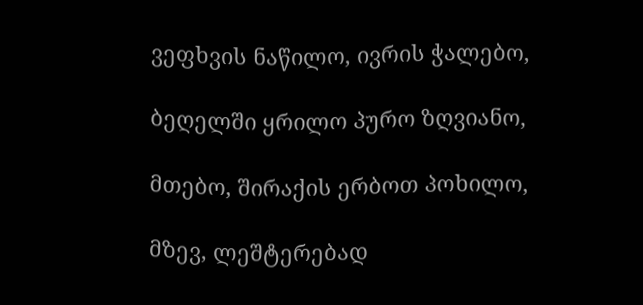ვეფხვის ნაწილო, ივრის ჭალებო,

ბეღელში ყრილო პურო ზღვიანო,

მთებო, შირაქის ერბოთ პოხილო,

მზევ, ლეშტერებად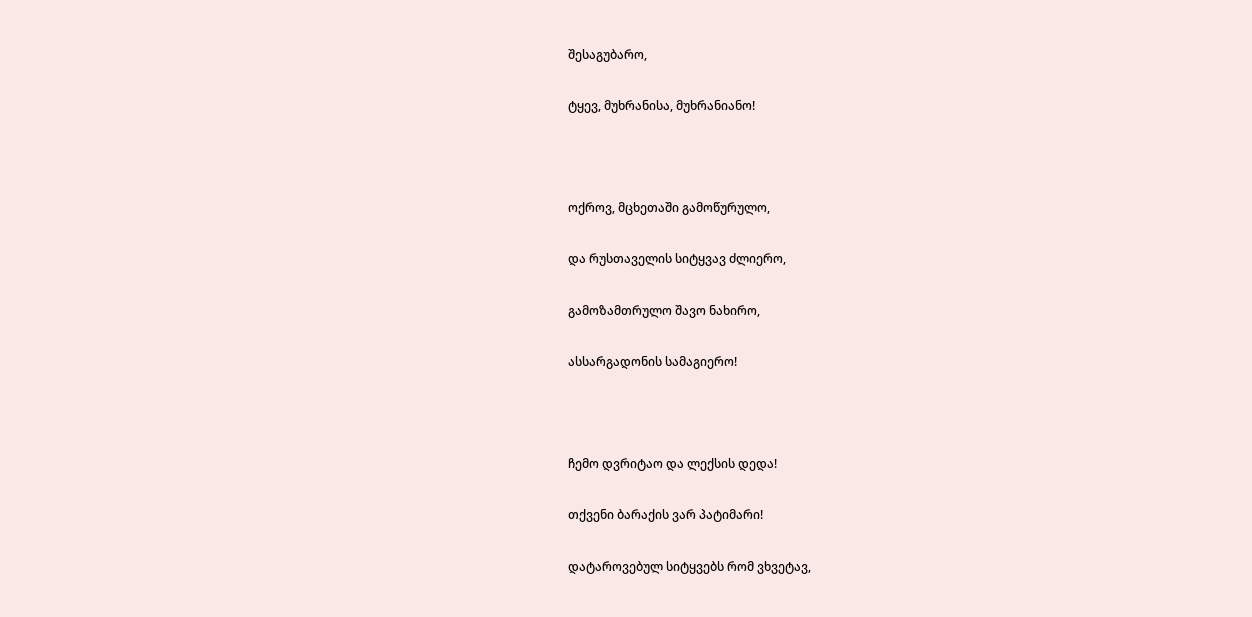შესაგუბარო,

ტყევ, მუხრანისა, მუხრანიანო!



ოქროვ, მცხეთაში გამოწურულო,

და რუსთაველის სიტყვავ ძლიერო,

გამოზამთრულო შავო ნახირო,

ასსარგადონის სამაგიერო!



ჩემო დვრიტაო და ლექსის დედა!

თქვენი ბარაქის ვარ პატიმარი!

დატაროვებულ სიტყვებს რომ ვხვეტავ,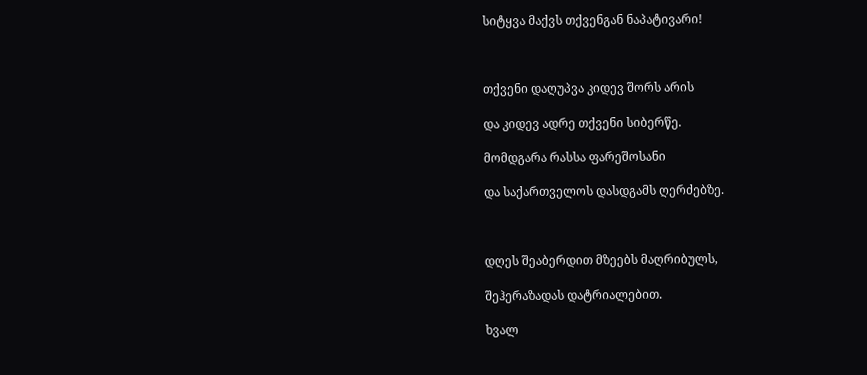სიტყვა მაქვს თქვენგან ნაპატივარი!



თქვენი დაღუპვა კიდევ შორს არის

და კიდევ ადრე თქვენი სიბერწე.

მომდგარა რასსა ფარეშოსანი

და საქართველოს დასდგამს ღერძებზე.



დღეს შეაბერდით მზეებს მაღრიბულს,

შეჰერაზადას დატრიალებით.

ხვალ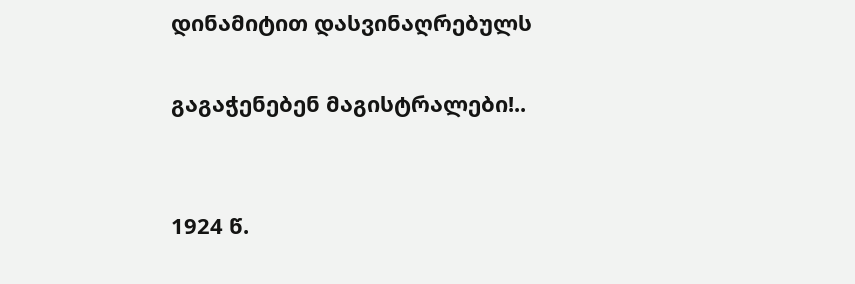დინამიტით დასვინაღრებულს

გაგაჭენებენ მაგისტრალები!..


1924 წ.